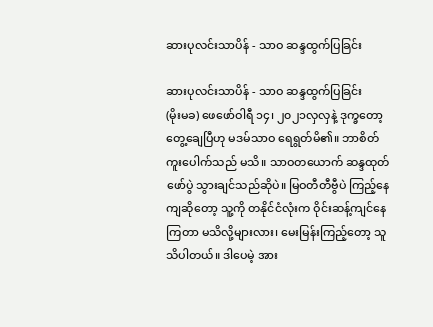ဆားပုလင်းသာပိန် - သာဝ ဆန္ဒထွက်ပြခြင်း

ဆားပုလင်းသာပိန် - သာဝ ဆန္ဒထွက်ပြခြင်း
(မိုးမခ) ဖေဖော်ဝါရီ ၁၄၊ ၂၀၂၁လှလှနဲ့ ဒုက္ခတော့ တွေ့ချေပြီဟု မဒမ်သာဝ ရေရွတ်မိ၏။ ဘာစိတ်ကူးပေါက်သည် မသိ။ သာဝတယောက် ဆန္ဒထုတ်ဖော်ပွဲ သွားချင်သည်ဆိုပဲ။ မြဝတီတီဗွီပဲ ကြည့်နေကျဆိုတော့ သူ့ကို တနိုင်ငံလုံးက ဝိုင်းဆန့်ကျင်နေကြတာ မသိလို့များလား၊ မေးမြန်းကြည့်တော့ သူ သိပါတယ်။ ဒါပေမဲ့ အား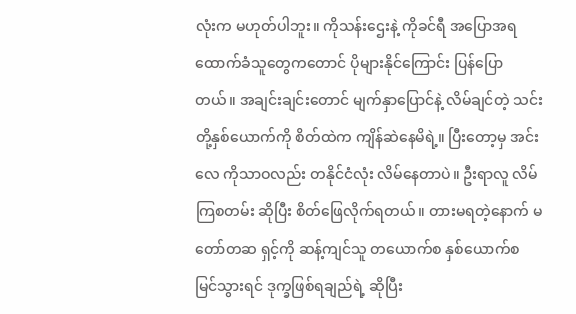လုံးက မဟုတ်ပါဘူး။ ကိုသန်းဌေးနဲ့ ကိုခင်ရီ အပြောအရ ထောက်ခံသူတွေကတောင် ပိုများနိုင်ကြောင်း ပြန်ပြောတယ်။ အချင်းချင်းတောင် မျက်နှာပြောင်နဲ့ လိမ်ချင်တဲ့ သင်းတို့နှစ်ယောက်ကို စိတ်ထဲက ကျိန်ဆဲနေမိရဲ့။ ပြီးတော့မှ အင်းလေ ကိုသာဝလည်း တနိုင်ငံလုံး လိမ်နေတာပဲ။ ဦးရာလူ လိမ်ကြစတမ်း ဆိုပြီး စိတ်ဖြေလိုက်ရတယ်။ တားမရတဲ့နောက် မတော်တဆ ရှင့်ကို ဆန့်ကျင်သူ တယောက်စ နှစ်ယောက်စ မြင်သွားရင် ဒုက္ခဖြစ်ရချည်ရဲ့ ဆိုပြီး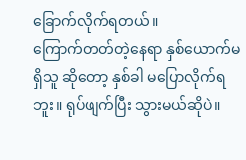ခြောက်လိုက်ရတယ်။
ကြောက်တတ်တဲ့နေရာ နှစ်ယောက်မရှိသူ ဆိုတော့ နှစ်ခါ မပြောလိုက်ရဘူး။ ရုပ်ဖျက်ပြီး သွားမယ်ဆိုပဲ။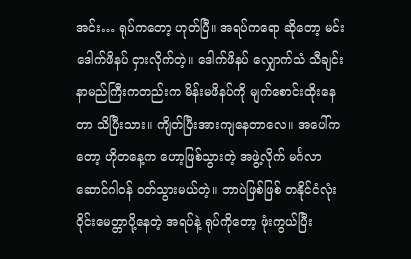အင်း… ရုပ်ကတော့ ဟုတ်ပြီ။ အရပ်ကရော ဆိုတော့ မင်း ဒေါက်ဖိနပ် ငှားလိုက်တဲ့။ ဒေါက်ဖိနပ် လျှောက်သံ သီချင်း နာမည်ကြီးကတည်းက မိန်းမဖိနပ်ကို မျက်စောင်းထိုးနေတာ သိပြီးသား။ ကျိတ်ပြီးအားကျနေတာလေ။ အပေါ်ကတော့ ဟိုတနေ့က ဟော့ဖြစ်သွားတဲ့ အဖွဲ့လိုက် မင်္ဂလာဆောင်ဂါဝန် ဝတ်သွားမယ်တဲ့။ ဘာပဲဖြစ်ဖြစ် တနိုင်ငံလုံး ဝိုင်းမေတ္တာပို့နေတဲ့ အရပ်နဲ့ ရုပ်ကိုတော့ ဖုံးကွယ်ပြီး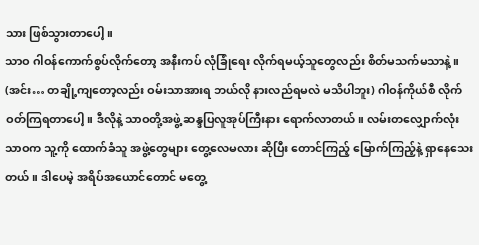သား ဖြစ်သွားတာပေါ့။
သာဝ ဂါဝန်ကောက်စွပ်လိုက်တော့ အနီးကပ် လုံခြုံရေး လိုက်ရမယ့်သူတွေလည်း စိတ်မသက်မသာနဲ့။ (အင်း… တချို့ကျတော့လည်း ဝမ်းသာအားရ ဘယ်လို နားလည်ရမလဲ မသိပါဘူး) ဂါဝန်ကိုယ်စီ လိုက်ဝတ်ကြရတာပေါ့။ ဒီလိုနဲ့ သာဝတို့အဖွဲ့ ဆန္ဒပြလူအုပ်ကြီးနား ရောက်လာတယ်။ လမ်းတလျှောက်လုံး သာဝက သူ့ကို ထောက်ခံသူ အဖွဲ့တွေများ တွေ့လေမလား ဆိုပြီး တောင်ကြည့် မြောက်ကြည့်နဲ့ ရှာနေသေးတယ်။ ဒါပေမဲ့ အရိပ်အယောင်တောင် မတွေ့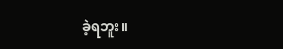ခဲ့ရဘူး။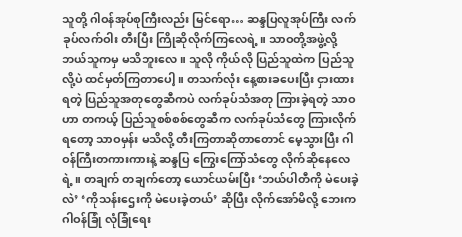သူတို့ ဂါဝန်အုပ်စုကြီးလည်း မြင်ရော… ဆန္ဒပြလူအုပ်ကြီး လက်ခုပ်လက်ဝါး တီးပြီး ကြိုဆိုလိုက်ကြလေရဲ့။ သာဝတို့အဖွဲ့လို့ ဘယ်သူကမှ မသိဘူးလေ။ သူလို ကိုယ်လို ပြည်သူထဲက ပြည်သူလို့ပဲ ထင်မှတ်ကြတာပေါ့။ တသက်လုံး နေ့စားခပေးပြီး ငှားထားရတဲ့ ပြည်သူအတုတွေဆီကပဲ လက်ခုပ်သံအတု ကြားခဲ့ရတဲ့ သာဝဟာ တကယ့် ပြည်သူစစ်စစ်တွေဆီက လက်ခုပ်သံတွေ ကြားလိုက်ရတော့ သာဝမှန်း မသိလို့ တီးကြတာဆိုတာတောင် မေ့သွားပြီး ဂါဝန်ကြီးတကားကားနဲ့ ဆန္ဒပြ ကြွေးကြော်သံတွေ လိုက်ဆိုနေလေရဲ့။ တချက် တချက်တော့ ယောင်ယမ်းပြီး ‘ဘယ်ပါတီကို မဲပေးခဲ့လဲ’ ‘ကိုသန်းဌေးကို မဲပေးခဲ့တယ်’ ဆိုပြီး လိုက်အော်မိလို့ ဘေးက ဂါဝန်ခြုံ လုံခြုံရေး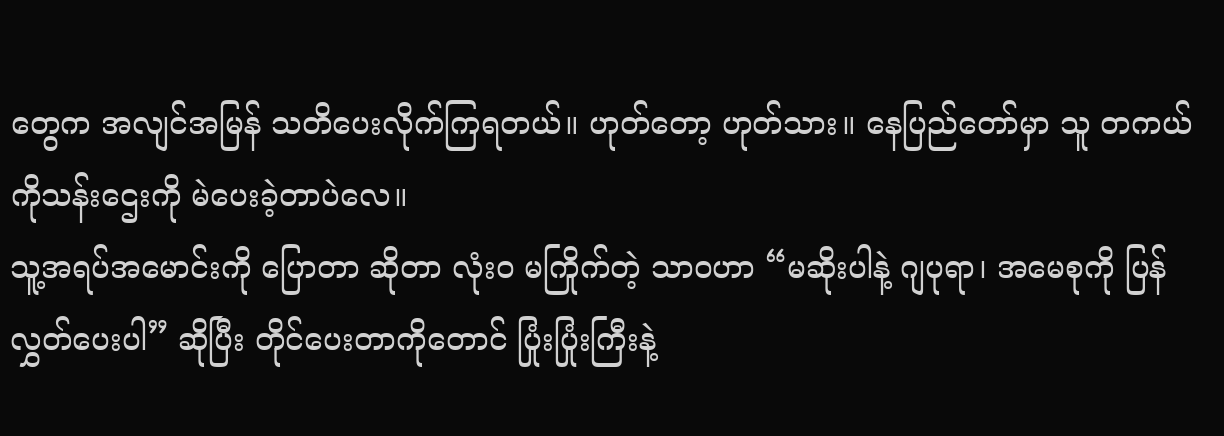တွေက အလျင်အမြန် သတိပေးလိုက်ကြရတယ်။ ဟုတ်တော့ ဟုတ်သား။ နေပြည်တော်မှာ သူ တကယ် ကိုသန်းဌေးကို မဲပေးခဲ့တာပဲလေ။
သူ့အရပ်အမောင်းကို ပြောတာ ဆိုတာ လုံးဝ မကြိုက်တဲ့ သာဝဟာ “မဆိုးပါနဲ့ ဂျပုရာ၊ အမေစုကို ပြန်လွှတ်ပေးပါ” ဆိုပြီး တိုင်ပေးတာကိုတောင် ပြုံးပြုံးကြီးနဲ့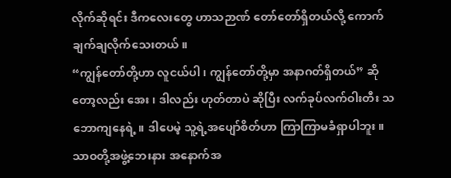လိုက်ဆိုရင်း ဒီကလေးတွေ ဟာသဉာဏ် တော်တော်ရှိတယ်လို့ ကောက်ချက်ချလိုက်သေးတယ်။
“ကျွန်တော်တို့ဟာ လူငယ်ပါ၊ ကျွန်တော်တို့မှာ အနာဂတ်ရှိတယ်” ဆိုတော့လည်း အေး၊ ဒါလည်း ဟုတ်တာပဲ ဆိုပြီး လက်ခုပ်လက်ဝါးတီး သဘောကျနေရဲ့။ ဒါပေမဲ့ သူ့ရဲ့အပျော်စိတ်ဟာ ကြာကြာမခံရှာပါဘူး။ သာဝတို့အဖွဲ့ဘေးနား အနောက်အ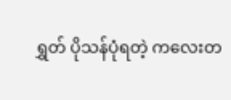ရွှတ် ပိုသန်ပုံရတဲ့ ကလေးတ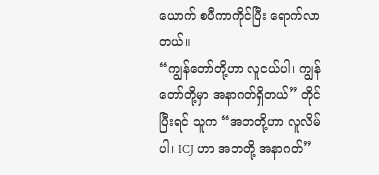ယောက် စပီကာကိုင်ပြီး ရောက်လာတယ်။
“ကျွန်တော်တို့ဟာ လူငယ်ပါ၊ ကျွန်တော်တို့မှာ အနာဂတ်ရှိတယ်” တိုင်ပြီးရင် သူက “အဘတို့ဟာ လူလိမ်ပါ၊ ICJ ဟာ အဘတို့ အနာဂတ်”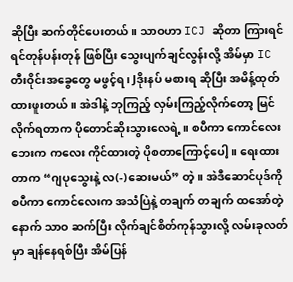ဆိုပြီး ဆက်တိုင်ပေးတယ်။ သာဝဟာ ICJ ဆိုတာ ကြားရင် ရင်တုန်ပန်းတုန် ဖြစ်ပြီး သွေးပျက်ချင်လွန်းလို့ အိမ်မှာ IC တီးဝိုင်းအခွေတွေ မဖွင့်ရ၊ Jဒိုးနပ် မစားရ ဆိုပြီး အမိန့်ထုတ်ထားဖူးတယ်။ အဲဒါနဲ့ ဘုကြည့် လှမ်းကြည့်လိုက်တော့ မြင်လိုက်ရတာက ပိုတောင်ဆိုးသွားလေရဲ့။ စပီကာ ကောင်လေးဘေးက ကလေး ကိုင်ထားတဲ့ ပိုစတာကြောင့်ပေါ့။ ရေးထားတာက “ဂျပုသွေးနဲ့ လ(-)ဆေးမယ်” တဲ့။ အဲဒီဆောင်ပုဒ်ကို စပီကာ ကောင်လေးက အသံပြဲနဲ့ တချက် တချက် ထအော်တဲ့နောက် သာဝ ဆက်ပြီး လိုက်ချင်စိတ်ကုန်သွားလို့ လမ်းခုလတ်မှာ ချန်နေရစ်ပြီး အိမ်ပြန်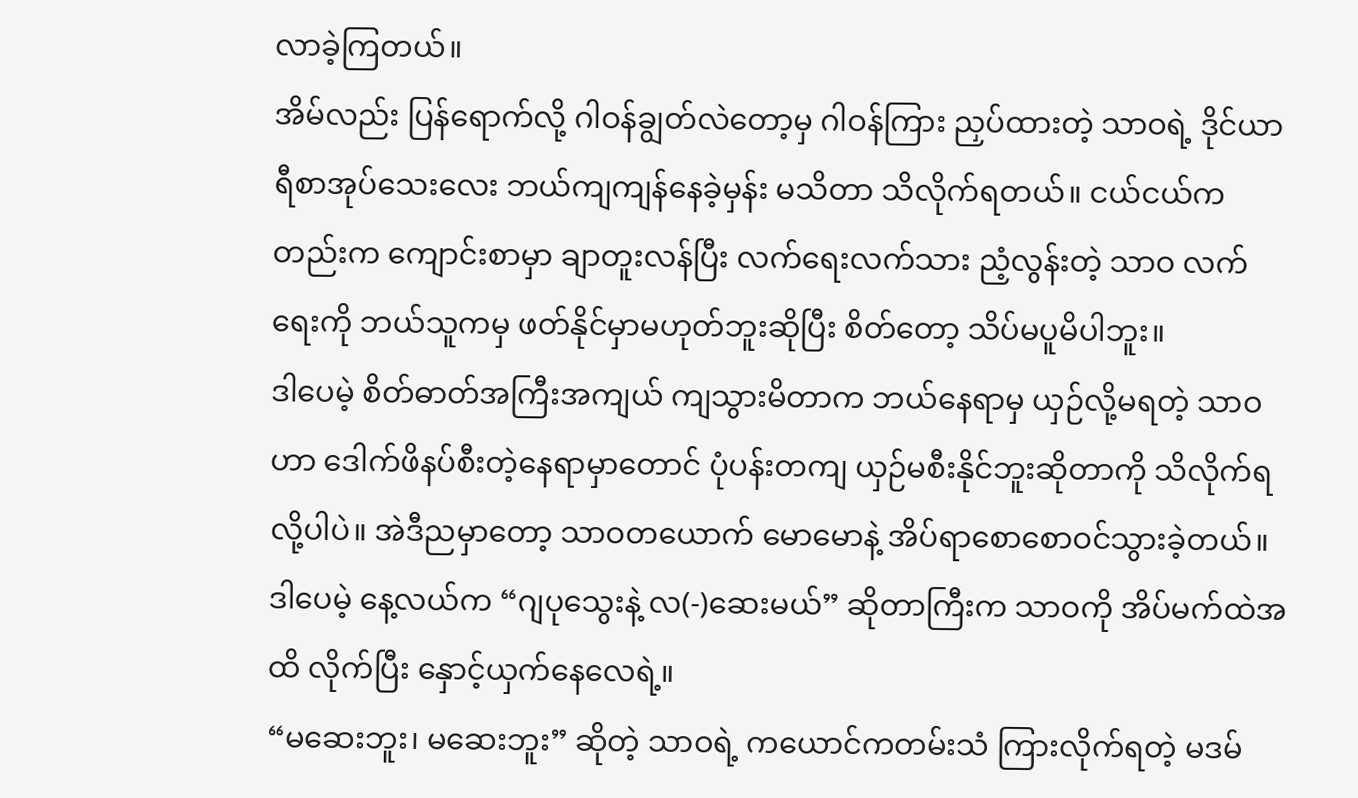လာခဲ့ကြတယ်။
အိမ်လည်း ပြန်ရောက်လို့ ဂါဝန်ချွတ်လဲတော့မှ ဂါဝန်ကြား ညှပ်ထားတဲ့ သာဝရဲ့ ဒိုင်ယာရီစာအုပ်သေးလေး ဘယ်ကျကျန်နေခဲ့မှန်း မသိတာ သိလိုက်ရတယ်။ ငယ်ငယ်ကတည်းက ကျောင်းစာမှာ ချာတူးလန်ပြီး လက်ရေးလက်သား ညံ့လွန်းတဲ့ သာဝ လက်ရေးကို ဘယ်သူကမှ ဖတ်နိုင်မှာမဟုတ်ဘူးဆိုပြီး စိတ်တော့ သိပ်မပူမိပါဘူး။
ဒါပေမဲ့ စိတ်ဓာတ်အကြီးအကျယ် ကျသွားမိတာက ဘယ်နေရာမှ ယှဉ်လို့မရတဲ့ သာဝဟာ ဒေါက်ဖိနပ်စီးတဲ့နေရာမှာတောင် ပုံပန်းတကျ ယှဉ်မစီးနိုင်ဘူးဆိုတာကို သိလိုက်ရလို့ပါပဲ။ အဲဒီညမှာတော့ သာဝတယောက် မောမောနဲ့ အိပ်ရာစောစောဝင်သွားခဲ့တယ်။ ဒါပေမဲ့ နေ့လယ်က “ဂျပုသွေးနဲ့ လ(-)ဆေးမယ်” ဆိုတာကြီးက သာဝကို အိပ်မက်ထဲအထိ လိုက်ပြီး နှောင့်ယှက်နေလေရဲ့။
“မဆေးဘူး၊ မဆေးဘူး” ဆိုတဲ့ သာဝရဲ့ ကယောင်ကတမ်းသံ ကြားလိုက်ရတဲ့ မဒမ်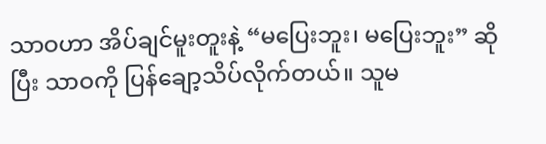သာဝဟာ အိပ်ချင်မူးတူးနဲ့ “မပြေးဘူး၊ မပြေးဘူး” ဆိုပြီး သာဝကို ပြန်ချော့သိပ်လိုက်တယ်။ သူမ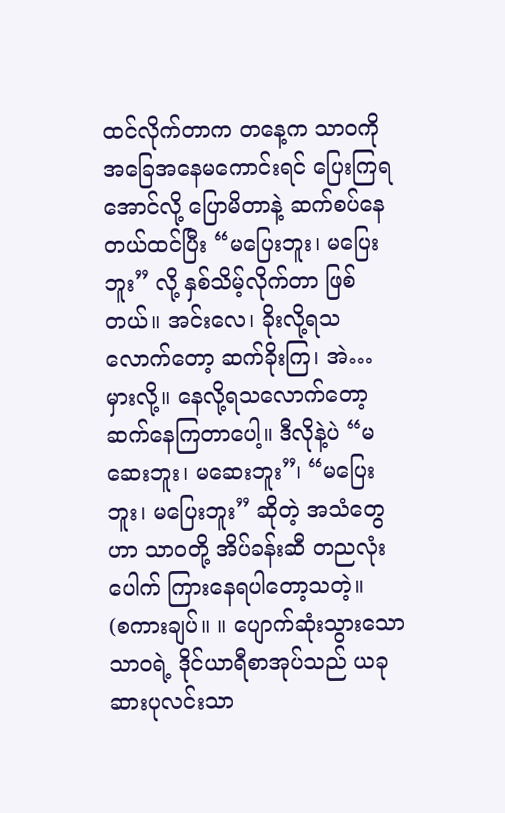ထင်လိုက်တာက တနေ့က သာဝကို အခြေအနေမကောင်းရင် ပြေးကြရအောင်လို့ ပြောမိတာနဲ့ ဆက်စပ်နေတယ်ထင်ပြီး “မပြေးဘူး၊ မပြေးဘူး” လို့ နှစ်သိမ့်လိုက်တာ ဖြစ်တယ်။ အင်းလေ၊ ခိုးလို့ရသလောက်တော့ ဆက်ခိုးကြ၊ အဲ… မှားလို့။ နေလို့ရသလောက်တော့ ဆက်နေကြတာပေါ့။ ဒီလိုနဲ့ပဲ “မဆေးဘူး၊ မဆေးဘူး”၊ “မပြေးဘူး၊ မပြေးဘူး” ဆိုတဲ့ အသံတွေဟာ သာဝတို့ အိပ်ခန်းဆီ တညလုံးပေါက် ကြားနေရပါတော့သတဲ့။
(စကားချပ်။ ။ ပျောက်ဆုံးသွားသော သာဝရဲ့ ဒိုင်ယာရီစာအုပ်သည် ယခု ဆားပုလင်းသာ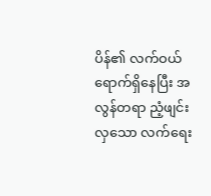ပိန်၏ လက်ဝယ် ရောက်ရှိနေပြီး အလွန်တရာ ညံ့ဖျင်းလှသော လက်ရေး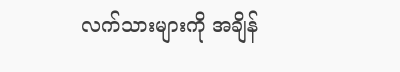လက်သားများကို အချိန်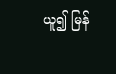ယူ၍ မြန်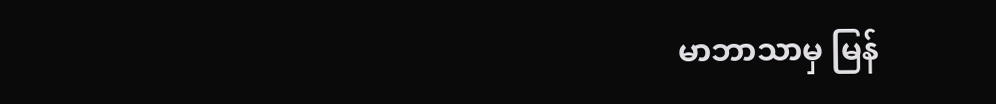မာဘာသာမှ မြန်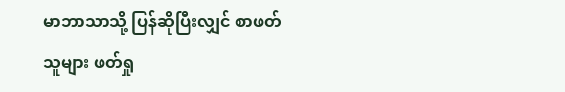မာဘာသာသို့ ပြန်ဆိုပြီးလျှင် စာဖတ်သူများ ဖတ်ရှု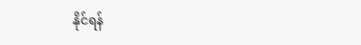နိုင်ရန်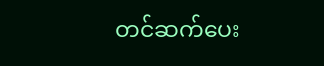တင်ဆက်ပေး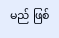မည် ဖြစ်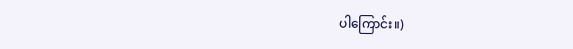ပါကြောင်း။)